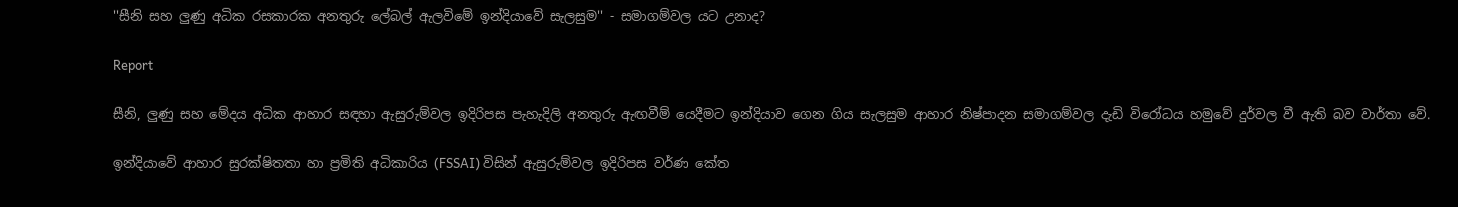''සීනි සහ ලුණු අධික රසකාරක අනතුරු ලේබල් ඇලවිමේ ඉන්දියාවේ සැලසුම'' - සමාගම්වල යට උනාද?

Report

සීනි, ලුණු සහ මේදය අධික ආහාර සඳහා ඇසුරුම්වල ඉදිරිපස පැහැදිලි අනතුරු ඇඟවීම් යෙදීමට ඉන්දියාව ගෙන ගිය සැලසුම ආහාර නිෂ්පාදන සමාගම්වල දැඩි විරෝධය හමුවේ දුර්වල වී ඇති බව වාර්තා වේ.

ඉන්දියාවේ ආහාර සුරක්ෂිතතා හා ප්‍රමිති අධිකාරිය (FSSAI) විසින් ඇසුරුම්වල ඉදිරිපස වර්ණ කේත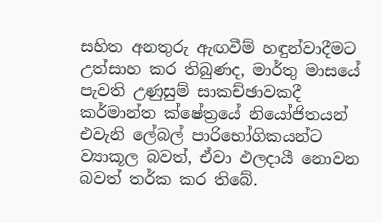සහිත අනතුරු ඇඟවීම් හඳුන්වාදීමට උත්සාහ කර තිබුණද, මාර්තු මාසයේ පැවති උණුසුම් සාකච්ඡාවකදී කර්මාන්ත ක්ෂේත්‍රයේ නියෝජිතයන් එවැනි ලේබල් පාරිභෝගිකයන්ට ව්‍යාකූල බවත්, ඒවා ඵලදායී නොවන බවත් තර්ක කර තිබේ.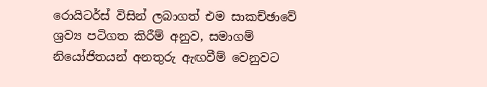රොයිටර්ස් විසින් ලබාගත් එම සාකච්ඡාවේ ශ්‍රව්‍ය පටිගත කිරීම් අනුව, සමාගම් නියෝජිතයන් අනතුරු ඇඟවීම් වෙනුවට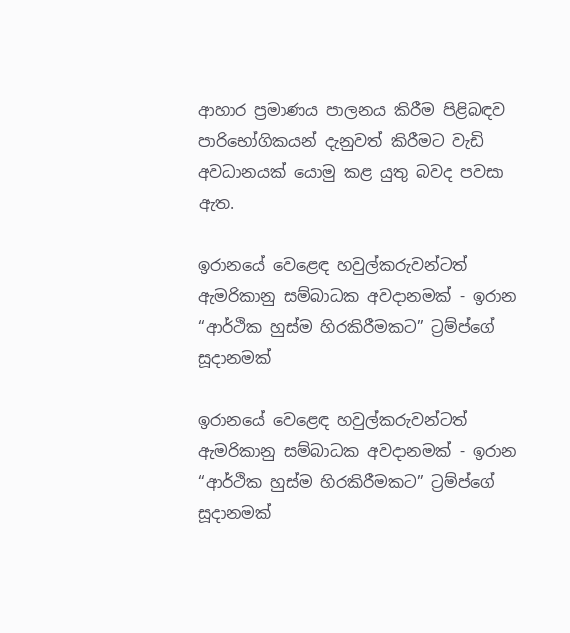ආහාර ප්‍රමාණය පාලනය කිරීම පිළිබඳව පාරිභෝගිකයන් දැනුවත් කිරීමට වැඩි අවධානයක් යොමු කළ යුතු බවද පවසා ඇත.

ඉරානයේ වෙළෙඳ හවුල්කරුවන්ටත් ඇමරිකානු සම්බාධක අවදානමක් - ඉරාන “ආර්ථික හුස්ම හිරකිරීමකට” ට්‍රම්ප්ගේ සූදානමක්

ඉරානයේ වෙළෙඳ හවුල්කරුවන්ටත් ඇමරිකානු සම්බාධක අවදානමක් - ඉරාන “ආර්ථික හුස්ම හිරකිරීමකට” ට්‍රම්ප්ගේ සූදානමක්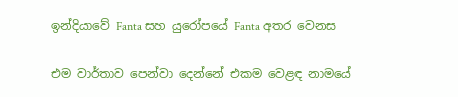ඉන්දියාවේ Fanta සහ යුරෝපයේ Fanta අතර වෙනස

එම වාර්තාව පෙන්වා දෙන්නේ එකම වෙළඳ නාමයේ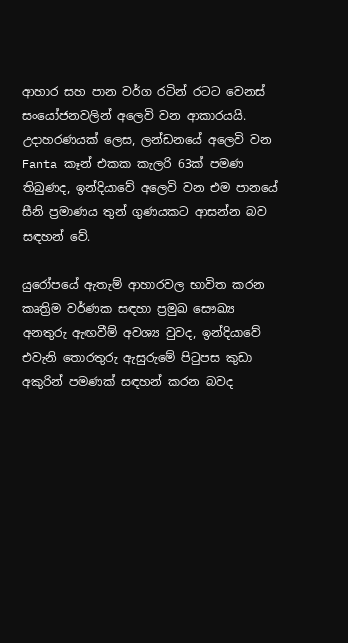ආහාර සහ පාන වර්ග රටින් රටට වෙනස් සංයෝජනවලින් අලෙවි වන ආකාරයයි. උදාහරණයක් ලෙස, ලන්ඩනයේ අලෙවි වන Fanta කෑන් එකක කැලරි 63ක් පමණ තිබුණද, ඉන්දියාවේ අලෙවි වන එම පානයේ සීනි ප්‍රමාණය තුන් ගුණයකට ආසන්න බව සඳහන් වේ.

යුරෝපයේ ඇතැම් ආහාරවල භාවිත කරන කෘත්‍රිම වර්ණක සඳහා ප්‍රමුඛ සෞඛ්‍ය අනතුරු ඇඟවීම් අවශ්‍ය වුවද, ඉන්දියාවේ එවැනි තොරතුරු ඇසුරුමේ පිටුපස කුඩා අකුරින් පමණක් සඳහන් කරන බවද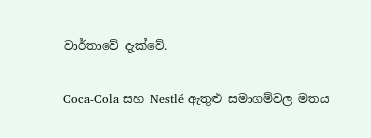වාර්තාවේ දැක්වේ.

Coca-Cola සහ Nestlé ඇතුළු සමාගම්වල මතය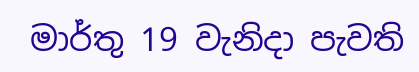මාර්තු 19 වැනිදා පැවති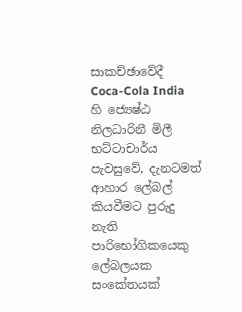සාකච්ඡාවේදී Coca-Cola India හි ජ්‍යෙෂ්ඨ නිලධාරිනී මිලී භට්ටාචාර්ය පැවසුවේ, දැනටමත් ආහාර ලේබල් කියවීමට පුරුදු නැති පාරිභෝගිකයෙකු ලේබලයක සංකේතයක්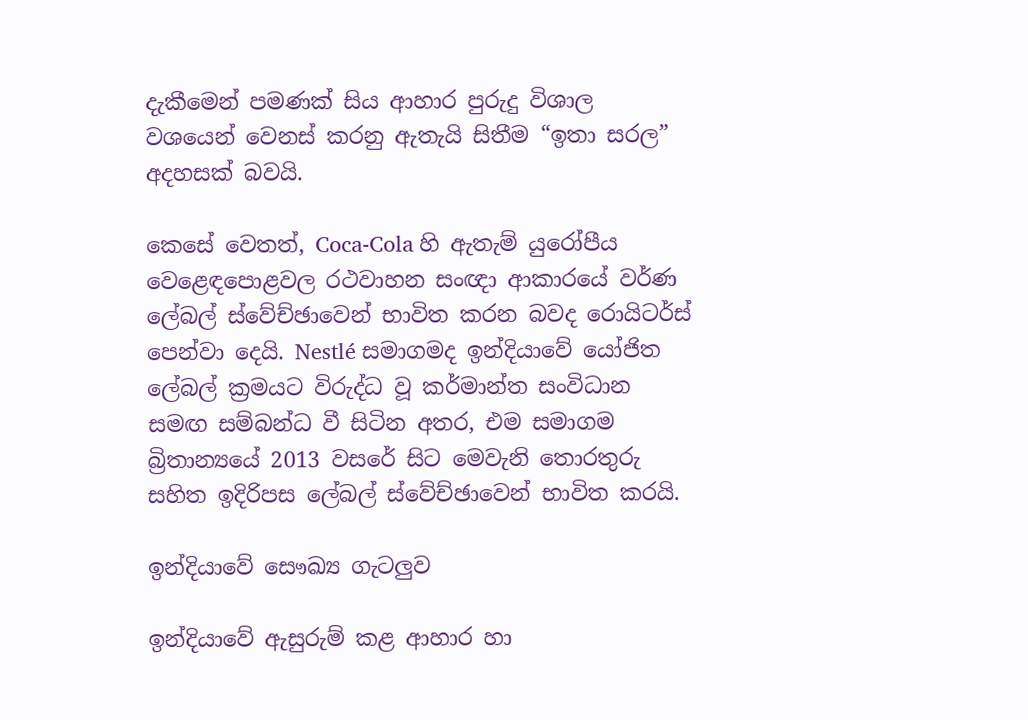දැකීමෙන් පමණක් සිය ආහාර පුරුදු විශාල වශයෙන් වෙනස් කරනු ඇතැයි සිතීම “ඉතා සරල” අදහසක් බවයි.

කෙසේ වෙතත්, Coca-Cola හි ඇතැම් යුරෝපීය වෙළෙඳපොළවල රථවාහන සංඥා ආකාරයේ වර්ණ ලේබල් ස්වේච්ඡාවෙන් භාවිත කරන බවද රොයිටර්ස් පෙන්වා දෙයි. Nestlé සමාගමද ඉන්දියාවේ යෝජිත ලේබල් ක්‍රමයට විරුද්ධ වූ කර්මාන්ත සංවිධාන සමඟ සම්බන්ධ වී සිටින අතර, එම සමාගම බ්‍රිතාන්‍යයේ 2013 වසරේ සිට මෙවැනි තොරතුරු සහිත ඉදිරිපස ලේබල් ස්වේච්ඡාවෙන් භාවිත කරයි.

ඉන්දියාවේ සෞඛ්‍ය ගැටලුව

ඉන්දියාවේ ඇසුරුම් කළ ආහාර හා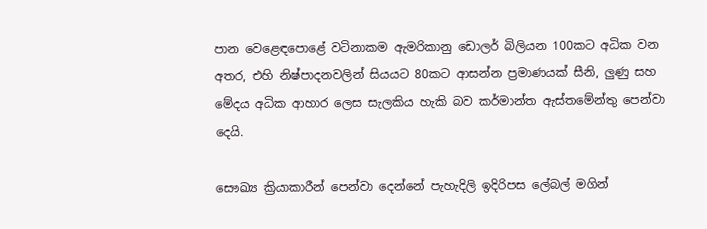පාන වෙළෙඳපොළේ වටිනාකම ඇමරිකානු ඩොලර් බිලියන 100කට අධික වන අතර, එහි නිෂ්පාදනවලින් සියයට 80කට ආසන්න ප්‍රමාණයක් සීනි, ලුණු සහ මේදය අධික ආහාර ලෙස සැලකිය හැකි බව කර්මාන්ත ඇස්තමේන්තු පෙන්වා දෙයි.

සෞඛ්‍ය ක්‍රියාකාරීන් පෙන්වා දෙන්නේ පැහැදිලි ඉදිරිපස ලේබල් මගින්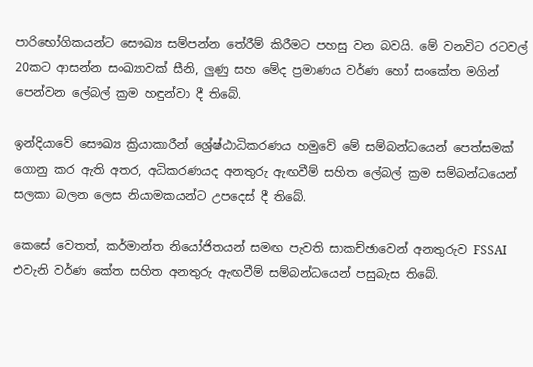පාරිභෝගිකයන්ට සෞඛ්‍ය සම්පන්න තේරීම් කිරීමට පහසු වන බවයි. මේ වනවිට රටවල් 20කට ආසන්න සංඛ්‍යාවක් සීනි, ලුණු සහ මේද ප්‍රමාණය වර්ණ හෝ සංකේත මගින් පෙන්වන ලේබල් ක්‍රම හඳුන්වා දී තිබේ.

ඉන්දියාවේ සෞඛ්‍ය ක්‍රියාකාරීන් ශ්‍රේෂ්ඨාධිකරණය හමුවේ මේ සම්බන්ධයෙන් පෙත්සමක් ගොනු කර ඇති අතර, අධිකරණයද අනතුරු ඇඟවීම් සහිත ලේබල් ක්‍රම සම්බන්ධයෙන් සලකා බලන ලෙස නියාමකයන්ට උපදෙස් දී තිබේ.

කෙසේ වෙතත්, කර්මාන්ත නියෝජිතයන් සමඟ පැවති සාකච්ඡාවෙන් අනතුරුව FSSAI එවැනි වර්ණ කේත සහිත අනතුරු ඇඟවීම් සම්බන්ධයෙන් පසුබැස තිබේ.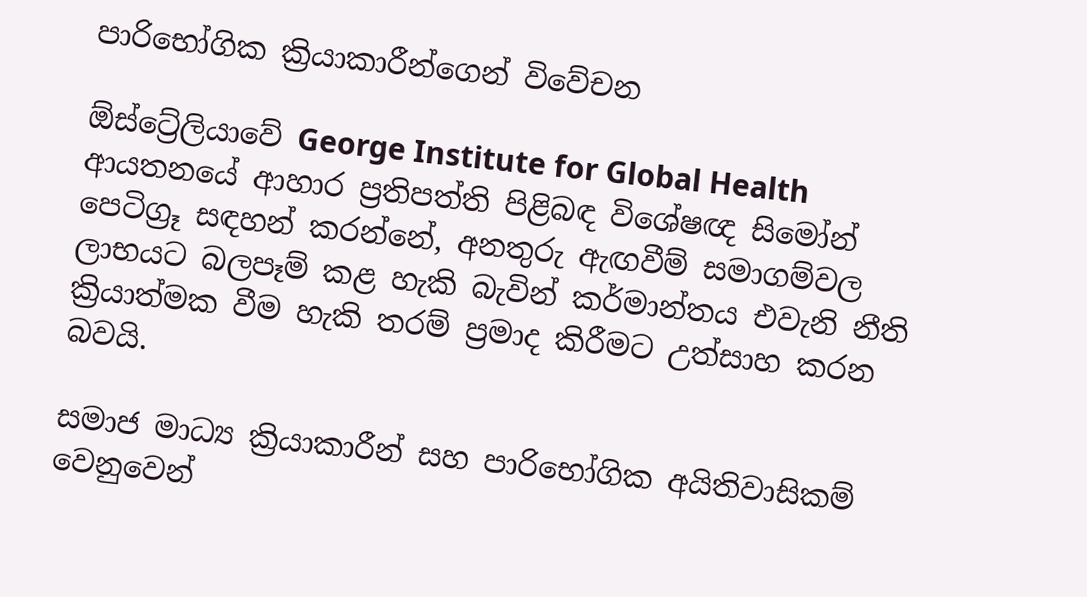පාරිභෝගික ක්‍රියාකාරීන්ගෙන් විවේචන

ඕස්ට්‍රේලියාවේ George Institute for Global Health ආයතනයේ ආහාර ප්‍රතිපත්ති පිළිබඳ විශේෂඥ සිමෝන් පෙටිග්‍රූ සඳහන් කරන්නේ, අනතුරු ඇඟවීම් සමාගම්වල ලාභයට බලපෑම් කළ හැකි බැවින් කර්මාන්තය එවැනි නීති ක්‍රියාත්මක වීම හැකි තරම් ප්‍රමාද කිරීමට උත්සාහ කරන බවයි.

සමාජ මාධ්‍ය ක්‍රියාකාරීන් සහ පාරිභෝගික අයිතිවාසිකම් වෙනුවෙන්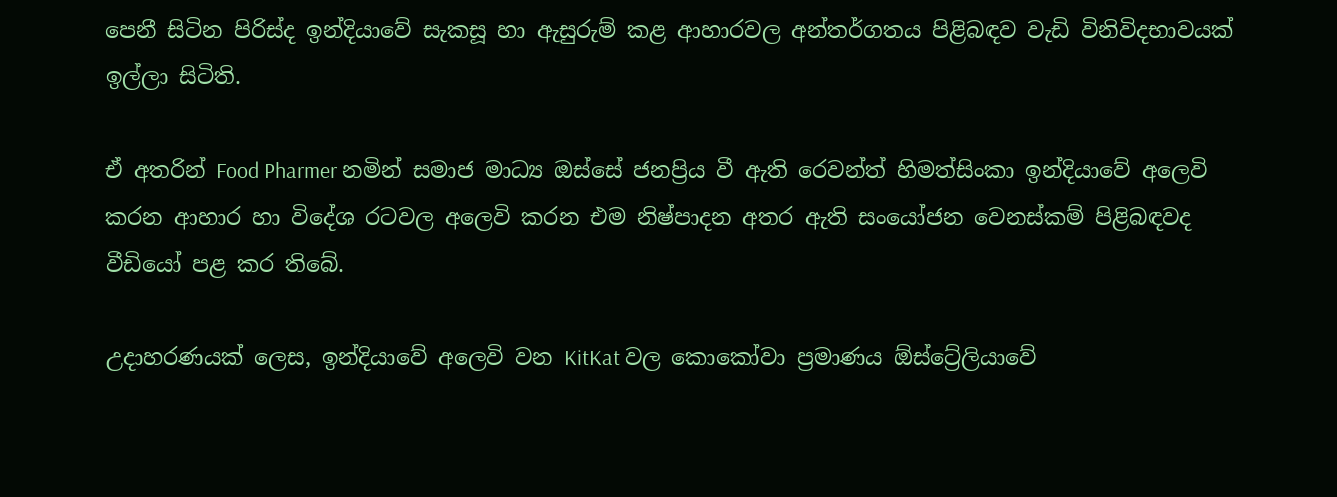පෙනී සිටින පිරිස්ද ඉන්දියාවේ සැකසූ හා ඇසුරුම් කළ ආහාරවල අන්තර්ගතය පිළිබඳව වැඩි විනිවිදභාවයක් ඉල්ලා සිටිති.

ඒ අතරින් Food Pharmer නමින් සමාජ මාධ්‍ය ඔස්සේ ජනප්‍රිය වී ඇති රෙවන්ත් හිමත්සිංකා ඉන්දියාවේ අලෙවි කරන ආහාර හා විදේශ රටවල අලෙවි කරන එම නිෂ්පාදන අතර ඇති සංයෝජන වෙනස්කම් පිළිබඳවද වීඩියෝ පළ කර තිබේ.

උදාහරණයක් ලෙස, ඉන්දියාවේ අලෙවි වන KitKat වල කොකෝවා ප්‍රමාණය ඕස්ට්‍රේලියාවේ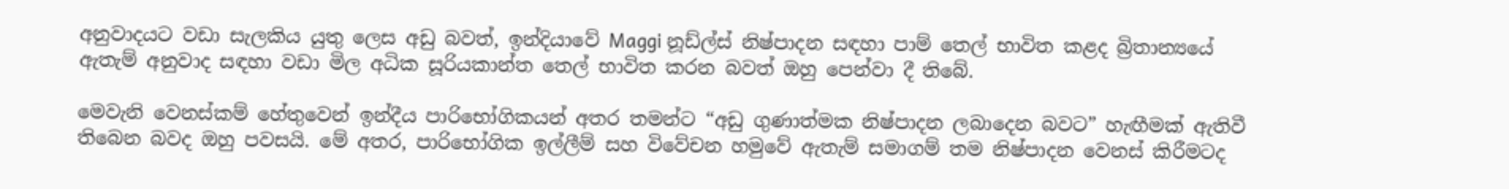අනුවාදයට වඩා සැලකිය යුතු ලෙස අඩු බවත්, ඉන්දියාවේ Maggi නූඩ්ල්ස් නිෂ්පාදන සඳහා පාම් තෙල් භාවිත කළද බ්‍රිතාන්‍යයේ ඇතැම් අනුවාද සඳහා වඩා මිල අධික සූරියකාන්ත තෙල් භාවිත කරන බවත් ඔහු පෙන්වා දී තිබේ.

මෙවැනි වෙනස්කම් හේතුවෙන් ඉන්දීය පාරිභෝගිකයන් අතර තමන්ට “අඩු ගුණාත්මක නිෂ්පාදන ලබාදෙන බවට” හැඟීමක් ඇතිවී තිබෙන බවද ඔහු පවසයි. මේ අතර, පාරිභෝගික ඉල්ලීම් සහ විවේචන හමුවේ ඇතැම් සමාගම් තම නිෂ්පාදන වෙනස් කිරීමටද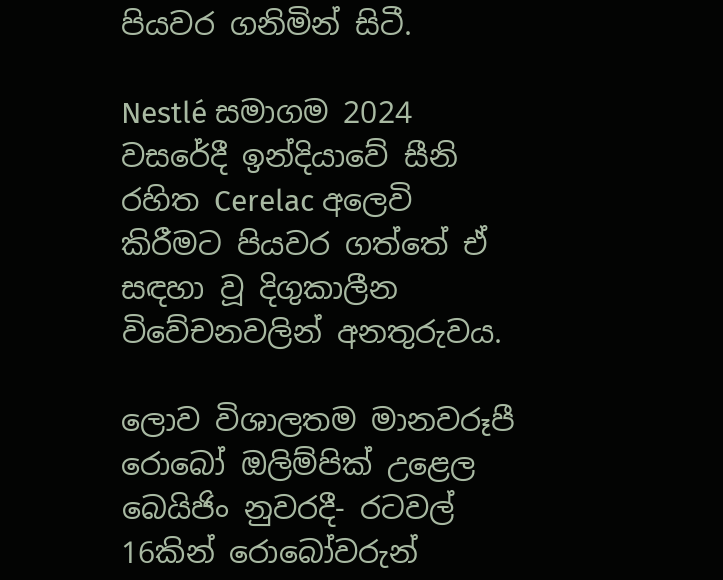පියවර ගනිමින් සිටී.

Nestlé සමාගම 2024 වසරේදී ඉන්දියාවේ සීනි රහිත Cerelac අලෙවි කිරීමට පියවර ගත්තේ ඒ සඳහා වූ දිගුකාලීන විවේචනවලින් අනතුරුවය.

ලොව විශාලතම මානවරූපී රොබෝ ඔලිම්පික් උළෙල බෙයිජිං නුවරදී- රටවල් 16කින් රොබෝවරුන්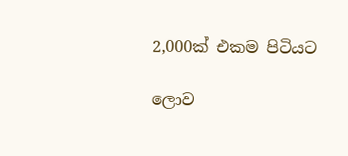2,000ක් එකම පිටියට

ලොව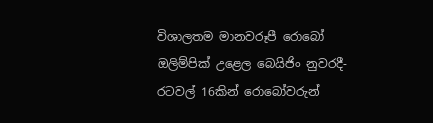විශාලතම මානවරූපී රොබෝ ඔලිම්පික් උළෙල බෙයිජිං නුවරදී- රටවල් 16කින් රොබෝවරුන්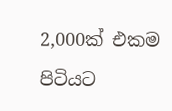2,000ක් එකම පිටියට